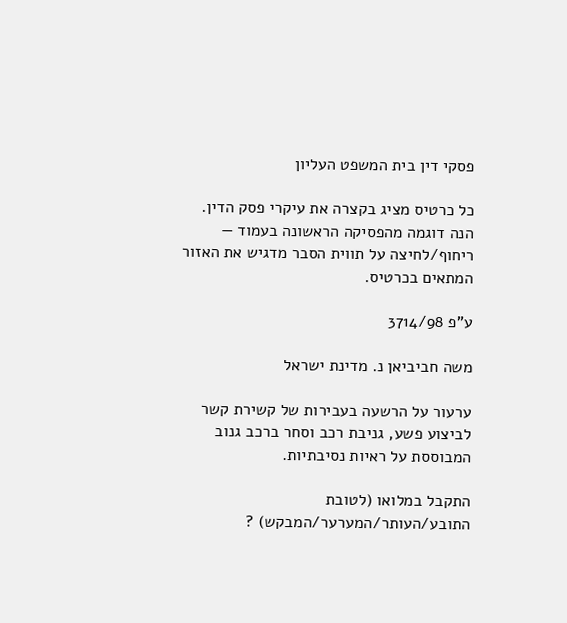פסקי דין בית המשפט העליון

כל כרטיס מציג בקצרה את עיקרי פסק הדין. הנה דוגמה מהפסיקה הראשונה בעמוד — ריחוף/לחיצה על תווית הסבר מדגיש את האזור המתאים בכרטיס.

ע"פ 3714/98

משה חביביאן נ. מדינת ישראל

ערעור על הרשעה בעבירות של קשירת קשר לביצוע פשע, גניבת רכב וסחר ברכב גנוב המבוססת על ראיות נסיבתיות.

התקבל במלואו (לטובת התובע/העותר/המערער/המבקש) ?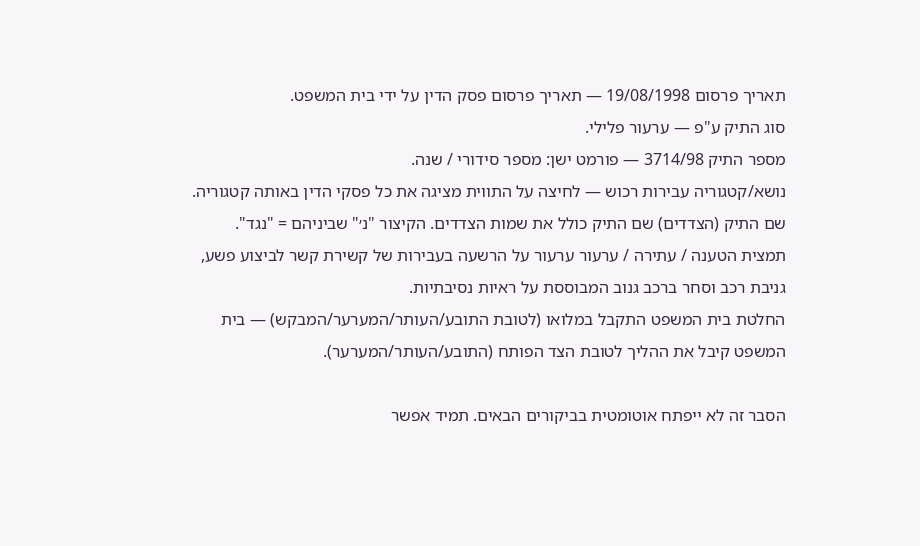תאריך פרסום 19/08/1998 — תאריך פרסום פסק הדין על ידי בית המשפט.
סוג התיק ע"פ — ערעור פלילי.
מספר התיק 3714/98 — פורמט ישן: מספר סידורי / שנה.
נושא/קטגוריה עבירות רכוש — לחיצה על התווית מציגה את כל פסקי הדין באותה קטגוריה.
שם התיק (הצדדים) שם התיק כולל את שמות הצדדים. הקיצור "נ׳" שביניהם = "נגד".
תמצית הטענה / עתירה / ערעור ערעור על הרשעה בעבירות של קשירת קשר לביצוע פשע, גניבת רכב וסחר ברכב גנוב המבוססת על ראיות נסיבתיות.
החלטת בית המשפט התקבל במלואו (לטובת התובע/העותר/המערער/המבקש) — בית המשפט קיבל את ההליך לטובת הצד הפותח (התובע/העותר/המערער).

הסבר זה לא ייפתח אוטומטית בביקורים הבאים. תמיד אפשר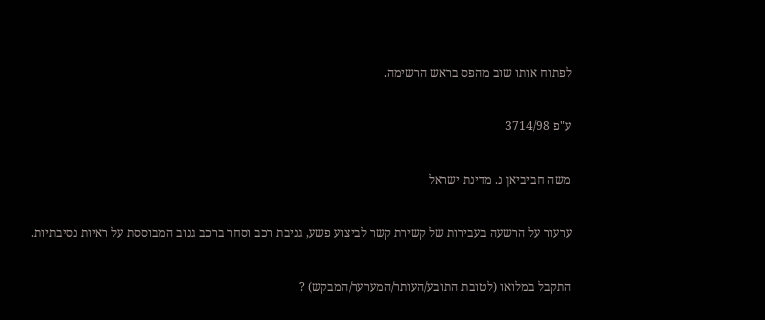לפתוח אותו שוב מהפס בראש הרשימה.

ע"פ 3714/98

משה חביביאן נ. מדינת ישראל

ערעור על הרשעה בעבירות של קשירת קשר לביצוע פשע, גניבת רכב וסחר ברכב גנוב המבוססת על ראיות נסיבתיות.

התקבל במלואו (לטובת התובע/העותר/המערער/המבקש) ?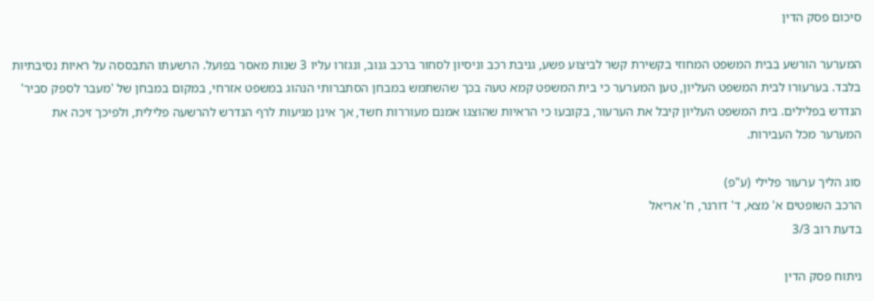סיכום פסק הדין

המערער הורשע בבית המשפט המחוזי בקשירת קשר לביצוע פשע, גניבת רכב וניסיון לסחור ברכב גנוב, ונגזרו עליו 3 שנות מאסר בפועל. הרשעתו התבססה על ראיות נסיבתיות בלבד. בערעורו לבית המשפט העליון, טען המערער כי בית המשפט קמא טעה בכך שהשתמש במבחן הסתברותי הנהוג במשפט אזרחי, במקום במבחן של 'מעבר לספק סביר' הנדרש בפלילים. בית המשפט העליון קיבל את הערעור, בקובעו כי הראיות שהוצגו אמנם מעוררות חשד, אך אינן מגיעות לרף הנדרש להרשעה פלילית, ולפיכך זיכה את המערער מכל העבירות.

סוג הליך ערעור פלילי (ע"פ)
הרכב השופטים א' מצא, ד' דורנר, ח' אריאל
בדעת רוב 3/3

ניתוח פסק הדין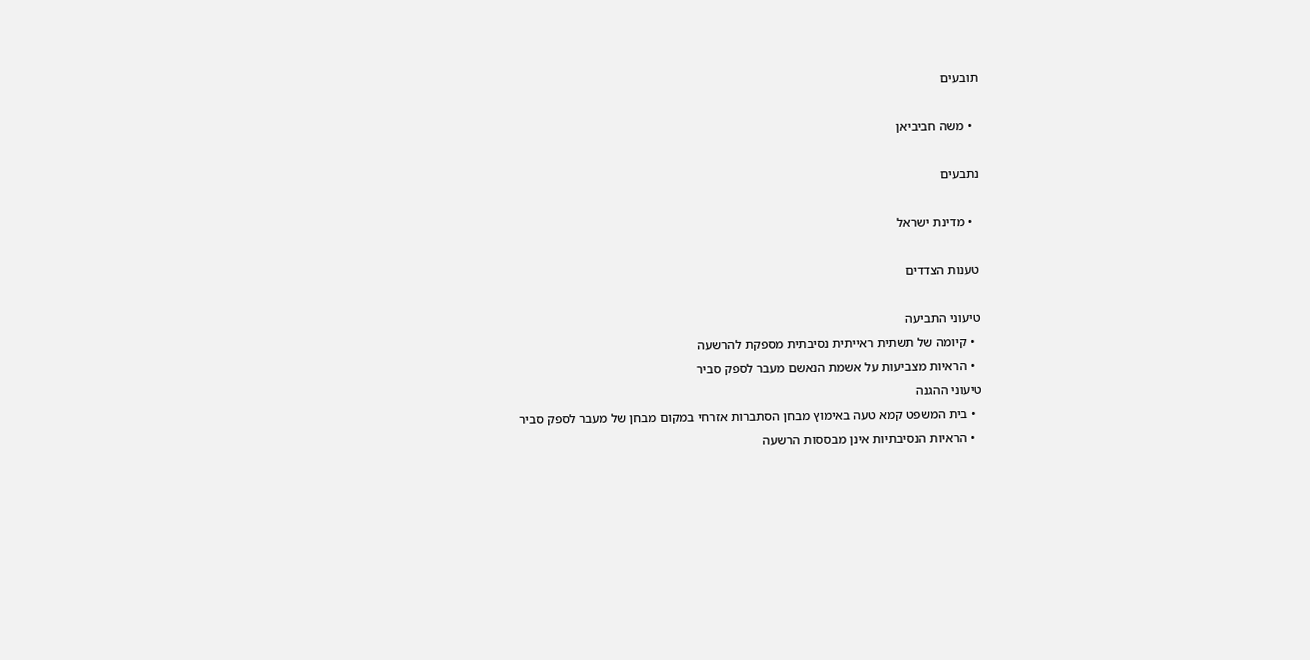תובעים

  • משה חביביאן

נתבעים

  • מדינת ישראל

טענות הצדדים

טיעוני התביעה
  • קיומה של תשתית ראייתית נסיבתית מספקת להרשעה
  • הראיות מצביעות על אשמת הנאשם מעבר לספק סביר
טיעוני ההגנה
  • בית המשפט קמא טעה באימוץ מבחן הסתברות אזרחי במקום מבחן של מעבר לספק סביר
  • הראיות הנסיבתיות אינן מבססות הרשעה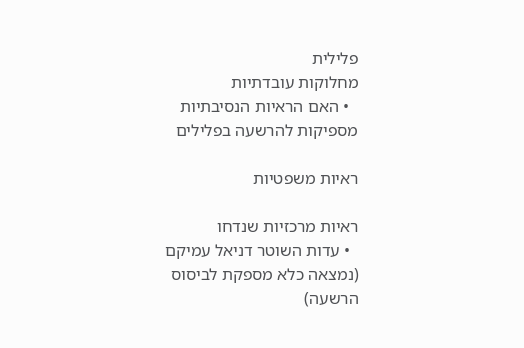פלילית
מחלוקות עובדתיות
  • האם הראיות הנסיבתיות מספיקות להרשעה בפלילים

ראיות משפטיות

ראיות מרכזיות שנדחו
  • עדות השוטר דניאל עמיקם (נמצאה כלא מספקת לביסוס הרשעה)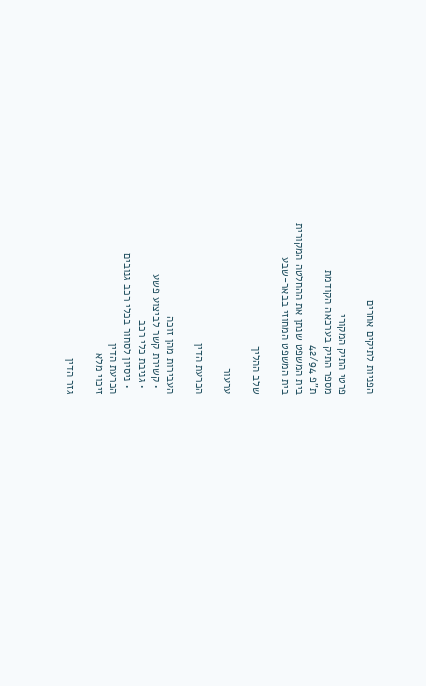הפניות לתיקים אחרים

פרטי התיק המקורי
מספר התיק בערכאה הקודמת
ת"פ 42/94
בית המשפט שנתן את ההחלטה המקורית
בית המשפט המחוזי בבאר-שבע

שלב ההליך

ערעור

הכרעת הדין

העבירות מהן זוכה
  • קשירת קשר לביצוע פשע
  • גניבת כלי רכב
  • ניסיון לסחור בכלי רכב גנובים
הכרעת הדין
זיכוי מלא

גזר הדין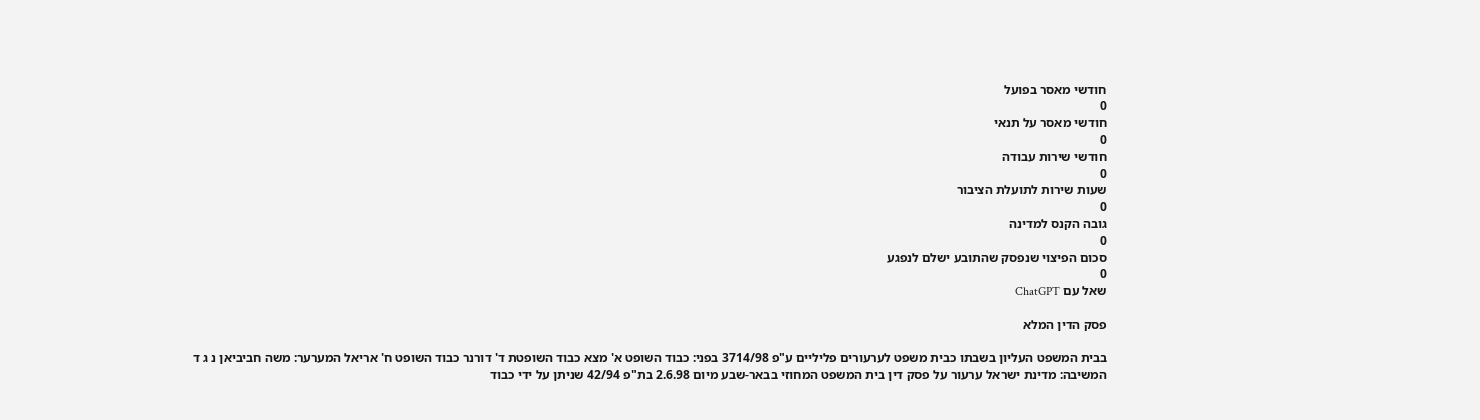חודשי מאסר בפועל
0
חודשי מאסר על תנאי
0
חודשי שירות עבודה
0
שעות שירות לתועלת הציבור
0
גובה הקנס למדינה
0
סכום הפיצוי שנפסק שהתובע ישלם לנפגע
0
שאל עם ChatGPT

פסק הדין המלא

בבית המשפט העליון בשבתו כבית משפט לערעורים פליליים ע"פ 3714/98 בפני: כבוד השופט א' מצא כבוד השופטת ד' דורנר כבוד השופט ח' אריאל המערער: משה חביביאן נ ג ד המשיבה: מדינת ישראל ערעור על פסק דין בית המשפט המחוזי בבאר-שבע מיום 2.6.98 בת"פ 42/94 שניתן על ידי כבוד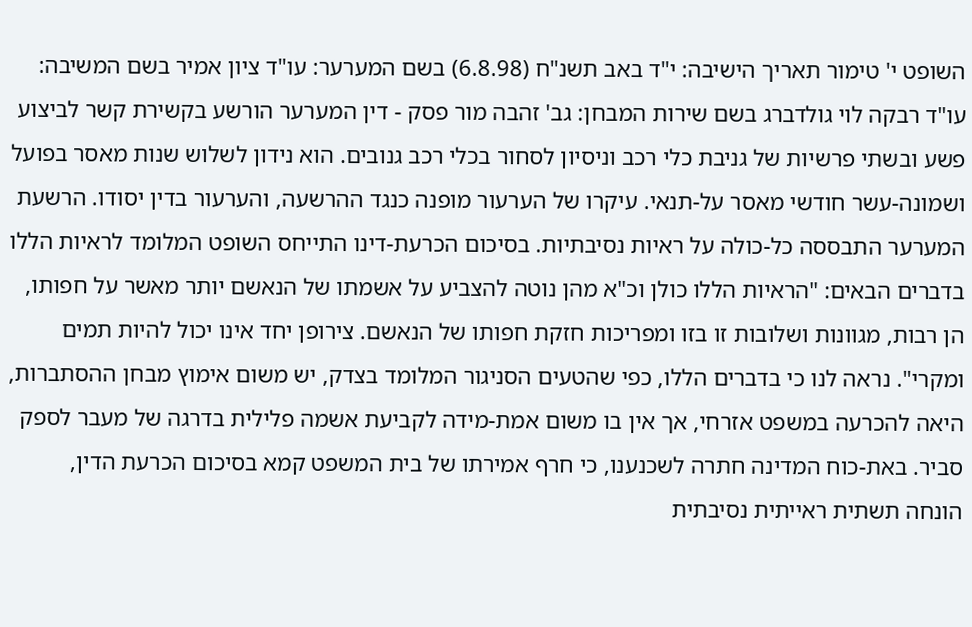השופט י' טימור תאריך הישיבה: י"ד באב תשנ"ח (6.8.98) בשם המערער: עו"ד ציון אמיר בשם המשיבה: עו"ד רבקה לוי גולדברג בשם שירות המבחן: גב' זהבה מור פסק - דין המערער הורשע בקשירת קשר לביצוע פשע ובשתי פרשיות של גניבת כלי רכב וניסיון לסחור בכלי רכב גנובים. הוא נידון לשלוש שנות מאסר בפועל ושמונה-עשר חודשי מאסר על-תנאי. עיקרו של הערעור מופנה כנגד ההרשעה, והערעור בדין יסודו. הרשעת המערער התבססה כל-כולה על ראיות נסיבתיות. בסיכום הכרעת-דינו התייחס השופט המלומד לראיות הללו בדברים הבאים: "הראיות הללו כולן וכ"א מהן נוטה להצביע על אשמתו של הנאשם יותר מאשר על חפותו, הן רבות, מגוונות ושלובות זו בזו ומפריכות חזקת חפותו של הנאשם. צירופן יחד אינו יכול להיות תמים ומקרי". נראה לנו כי בדברים הללו, כפי שהטעים הסניגור המלומד בצדק, יש משום אימוץ מבחן ההסתברות, היאה להכרעה במשפט אזרחי, אך אין בו משום אמת-מידה לקביעת אשמה פלילית בדרגה של מעבר לספק סביר. באת-כוח המדינה חתרה לשכנענו, כי חרף אמירתו של בית המשפט קמא בסיכום הכרעת הדין, הונחה תשתית ראייתית נסיבתית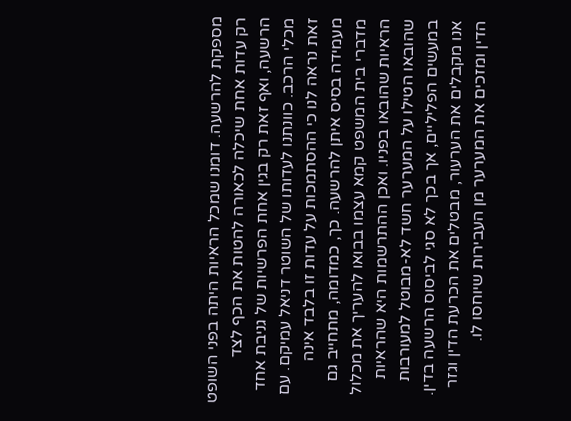מספקת להרשעה. דומנו שמכל הראיות היתה בפני השופט רק עדות אחת שיכלה לכאורה להטות את הכף לצד הרשעה, ואף זאת רק בגין אחת הפרשיות של גניבת אחד מכלי הרכב. כוונתנו לעדותו של השוטר דניאל עמיקם. עם זאת נראה לנו כי ההסתמכות על עדות זו בלבד אינה מעמידה בסיס איתן להרשעה. כך, כמדומה, מתחייב גם מדברי בית המשפט קמא עצמו בבואו להעריך את מכלול הראיות שהובאו בפניו. ואכן ההתרשמות היא שהראיות שהובאו הטילו על המערער חשד לא-מבוטל למעורבות במעשים הפליליים, אך בכך לא סגי לביסוס הרשעה בדין. אנו מקבלים את הערעור, מבטלים את הכרעת הדין וגזר הדין ומזכים את המערער מן העבירות שיוחסו לו.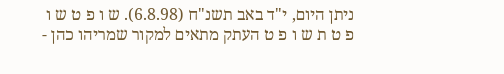ניתן היום, י"ד באב תשנ"ח (6.8.98). ש ו פ ט ש ו פ ט ת ש ו פ ט העתק מתאים למקור שמריהו כהן -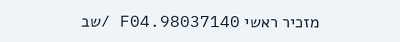מזכיר ראשי 98037140.F04 /שב